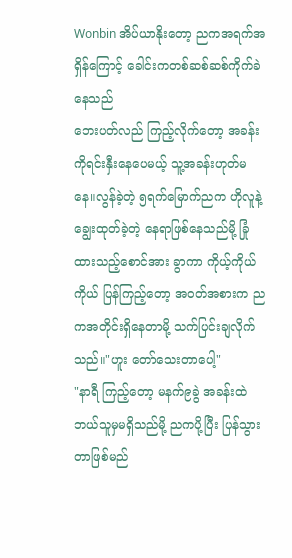Wonbin အိပ်ယာနိုးတော့ ညကအရက်အရှိန်ကြောင့် ခေါင်းကတစ်ဆစ်ဆစ်ကိုက်ခဲနေသည်
ဘေးပတ်လည် ကြည့်လိုက်တော့ အခန်းကိုရင်းနှီးနေပေမယ့် သူ့အခန်းဟုတ်မနေ။လွန်ခဲ့တဲ့ ၅ရက်မြောက်ညက ဟိုလူနဲ့ ချွေးထုတ်ခဲ့တဲ့ နေရာဖြစ်နေသည်မို့ ခြုံထားသည့်စောင်အား ခွာကာ ကိုယ့်ကိုယ်ကိုယ် ပြန်ကြည့်တော့ အဝတ်အစားက ညကအတိုင်းရှိနေတာမို့ သက်ပြင်းချလိုက်သည်။"ဟူး တော်သေးတာပေါ့"
"နာရီ ကြည့်တော့ မနက်၉ခွဲ အခန်းထဲ ဘယ်သူမှမရှိသည်မို့ ညကပို့ပြီး ပြန်သွားတာဖြစ်မည်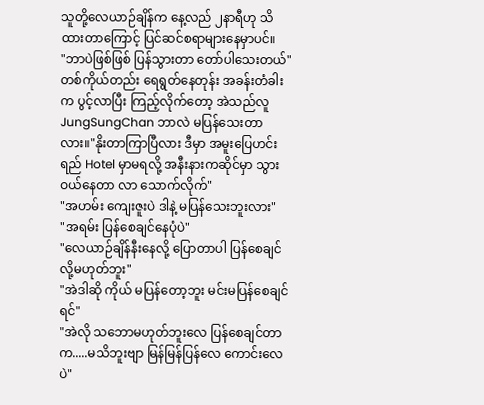သူတို့လေယာဉ်ချိန်က နေ့လည် ၂နာရီဟု သိထားတာကြောင့် ပြင်ဆင်စရာများနေမှာပင်။
"ဘာပဲဖြစ်ဖြစ် ပြန်သွားတာ တော်ပါသေးတယ်"
တစ်ကိုယ်တည်း ရေရွတ်နေတုန်း အခန်းတံခါးက ပွင့်လာပြီး ကြည့်လိုက်တော့ အဲသည်လူ JungSungChan ဘာလဲ မပြန်သေးတာလား။"နိုးတာကြာပြီလား ဒီမှာ အမူးပြေဟင်းရည် Hotel မှာမရလို့ အနီးနားကဆိုင်မှာ သွားဝယ်နေတာ လာ သောက်လိုက်"
"အဟမ်း ကျေးဇူးပဲ ဒါနဲ့ မပြန်သေးဘူးလား"
"အရမ်း ပြန်စေချင်နေပုံပဲ"
"လေယာဉ်ချိန်နီးနေလို့ ပြောတာပါ ပြန်စေချင်လို့မဟုတ်ဘူး"
"အဲဒါဆို ကိုယ် မပြန်တော့ဘူး မင်းမပြန်စေချင်ရင်"
"အဲလို သဘောမဟုတ်ဘူးလေ ပြန်စေချင်တာက.....မသိဘူးဗျာ မြန်မြန်ပြန်လေ ကောင်းလေပဲ"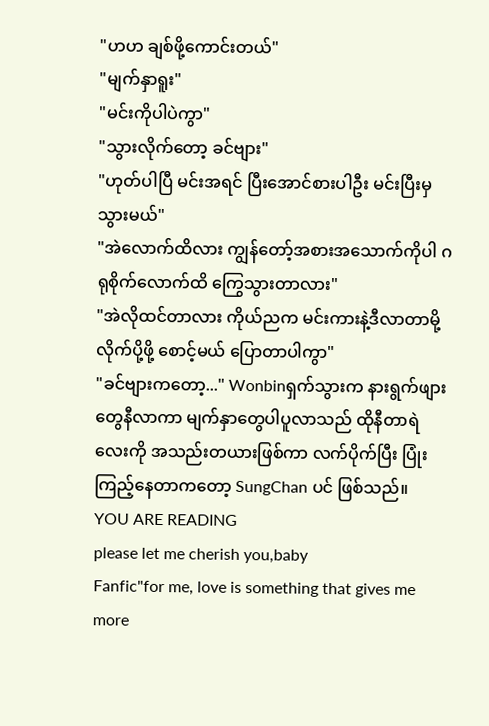"ဟဟ ချစ်ဖို့ကောင်းတယ်"
"မျက်နှာရူး"
"မင်းကိုပါပဲကွာ"
"သွားလိုက်တော့ ခင်ဗျား"
"ဟုတ်ပါပြီ မင်းအရင် ပြီးအောင်စားပါဦး မင်းပြီးမှ သွားမယ်"
"အဲလောက်ထိလား ကျွန်တော့်အစားအသောက်ကိုပါ ဂရုစိုက်လောက်ထိ ကြွေသွားတာလား"
"အဲလိုထင်တာလား ကိုယ်ညက မင်းကားနဲ့ဒီလာတာမို့ လိုက်ပို့ဖို့ စောင့်မယ် ပြောတာပါကွာ"
"ခင်ဗျားကတော့..." Wonbinရှက်သွားက နားရွက်ဖျားတွေနီလာကာ မျက်နှာတွေပါပူလာသည် ထိုနီတာရဲလေးကို အသည်းတယားဖြစ်ကာ လက်ပိုက်ပြီး ပြုံးကြည့်နေတာကတော့ SungChan ပင် ဖြစ်သည်။
YOU ARE READING
please let me cherish you,baby
Fanfic"for me, love is something that gives me more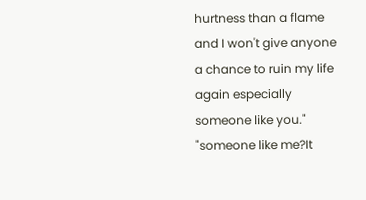hurtness than a flame and I won't give anyone a chance to ruin my life again especially someone like you." "someone like me?It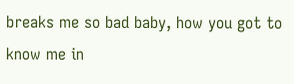breaks me so bad baby, how you got to know me in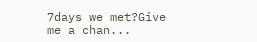7days we met?Give me a chan...